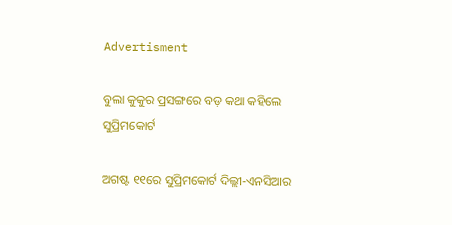Advertisment

ବୁଲା କୁକୁର ପ୍ରସଙ୍ଗରେ ବଡ଼ କଥା କହିଲେ ସୁପ୍ରିମକୋର୍ଟ

ଅଗଷ୍ଟ ୧୧ରେ ସୁପ୍ରିମକୋର୍ଟ ଦିଲ୍ଲୀ-ଏନସିଆର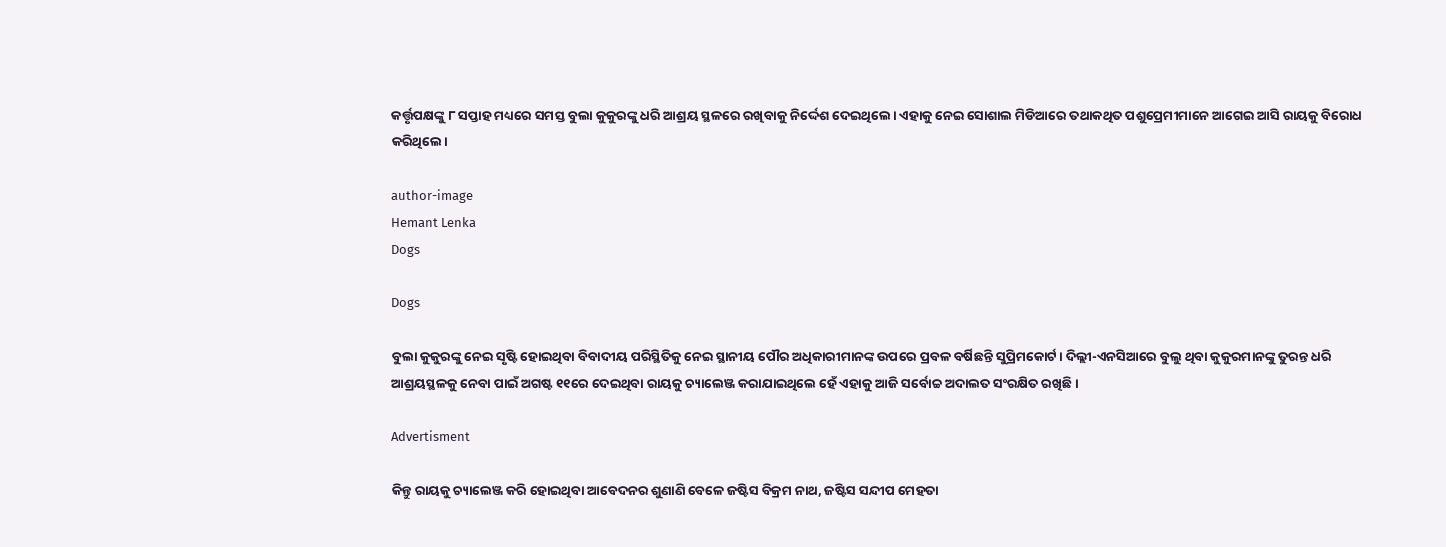କର୍ତ୍ତୃପକ୍ଷଙ୍କୁ ୮ ସପ୍ତାହ ମଧ୍ୟରେ ସମସ୍ତ ବୁଲା କୁକୁରଙ୍କୁ ଧରି ଆଶ୍ରୟ ସ୍ଥଳରେ ରଖିବାକୁ ନିର୍ଦ୍ଦେଶ ଦେଇଥିଲେ। ଏହାକୁ ନେଇ ସୋଶାଲ ମିଡିଆରେ ତଥାକଥିତ ପଶୁପ୍ରେମୀମାନେ ଆଗେଇ ଆସି ରାୟକୁ ବିରୋଧ କରିଥିଲେ।

author-image
Hemant Lenka
Dogs

Dogs

ବୁଲା କୁକୁରଙ୍କୁ ନେଇ ସୃଷ୍ଟି ହୋଇଥିବା ବିବାଦୀୟ ପରିସ୍ଥିତିକୁ ନେଇ ସ୍ଥାନୀୟ ପୌର ଅଧିକାରୀମାନଙ୍କ ଉପରେ ପ୍ରବଳ ବର୍ଷିଛନ୍ତି ସୁପ୍ରିମକୋର୍ଟ। ଦିଲ୍ଲୀ-ଏନସିଆରେ ବୁଲୁ ଥିବା କୁକୁରମାନଙ୍କୁ ତୁରନ୍ତ ଧରି ଆଶ୍ରୟସ୍ଥଳକୁ ନେବା ପାଇଁ ଅଗଷ୍ଟ ୧୧ରେ ଦେଇଥିବା ରାୟକୁ ଚ୍ୟାଲେଞ୍ଜ କରାଯାଇଥିଲେ ହେଁ ଏହାକୁ ଆଜି ସର୍ବୋଚ୍ଚ ଅଦାଲତ ସଂରକ୍ଷିତ ରଖିଛି।

Advertisment

କିନ୍ତୁ ରାୟକୁ ଚ୍ୟାଲେଞ୍ଜ କରି ହୋଇଥିବା ଆବେଦନର ଶୁଣାଣି ବେଳେ ଜଷ୍ଟିସ ବିକ୍ରମ ନାଥ, ଜଷ୍ଟିସ ସନ୍ଦୀପ ମେହତା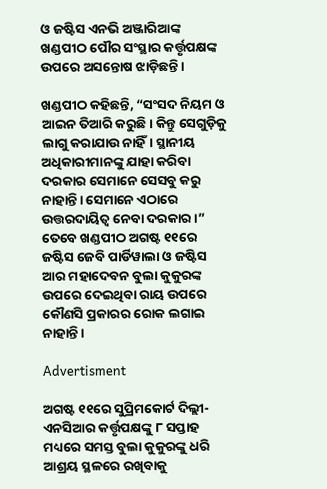ଓ ଜଷ୍ଟିସ ଏନଭି ଅଞ୍ଜାରିଆଙ୍କ ଖଣ୍ଡପୀଠ ପୌର ସଂସ୍ଥାର କର୍ତ୍ତୃପକ୍ଷଙ୍କ ଉପରେ ଅସନ୍ତୋଷ ଝାଡ଼ିଛନ୍ତି।

ଖଣ୍ଡପୀଠ କହିଛନ୍ତି, “ସଂସଦ ନିୟମ ଓ ଆଇନ ତିଆରି କରୁଛି। କିନ୍ତୁ ସେଗୁଡ଼ିକୁ ଲାଗୁ କରାଯାଉ ନାହିଁ। ସ୍ଥାନୀୟ ଅଧିକାରୀମାନଙ୍କୁ ଯାହା କରିବା ଦରକାର ସେମାନେ ସେସବୁ କରୁ ନାହାନ୍ତି। ସେମାନେ ଏଠାରେ ଉତ୍ତରଦାୟିତ୍ୱ ନେବା ଦରକାର।” ତେବେ ଖଣ୍ଡପୀଠ ଅଗଷ୍ଟ ୧୧ରେ ଜଷ୍ଟିସ ଜେବି ପାର୍ଡିୱାଲା ଓ ଜଷ୍ଟିସ ଆର ମହାଦେବନ ବୁଲା କୁକୁରଙ୍କ ଉପରେ ଦେଇଥିବା ରାୟ ଉପରେ କୌଣସି ପ୍ରକାରର ରୋକ ଲଗାଇ ନାହାନ୍ତି।

Advertisment

ଅଗଷ୍ଟ ୧୧ରେ ସୁପ୍ରିମକୋର୍ଟ ଦିଲ୍ଲୀ-ଏନସିଆର କର୍ତ୍ତୃପକ୍ଷଙ୍କୁ ୮ ସପ୍ତାହ ମଧ୍ୟରେ ସମସ୍ତ ବୁଲା କୁକୁରଙ୍କୁ ଧରି ଆଶ୍ରୟ ସ୍ଥଳରେ ରଖିବାକୁ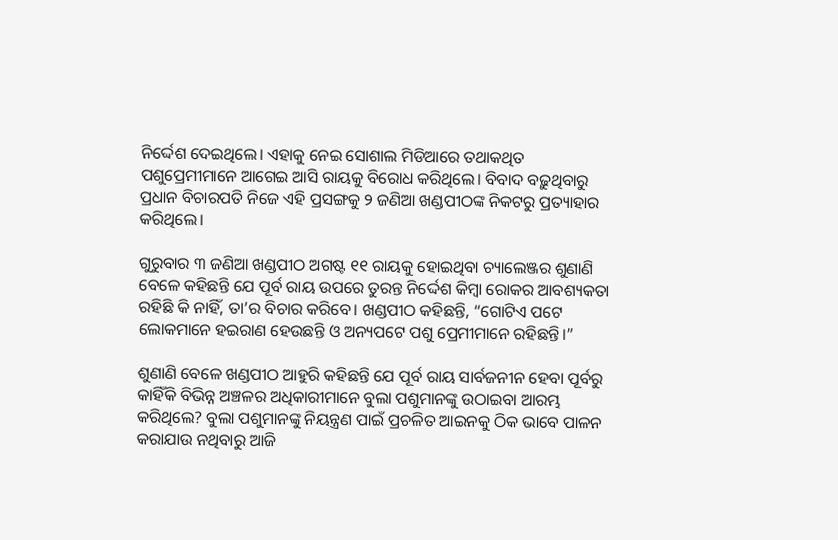ନିର୍ଦ୍ଦେଶ ଦେଇଥିଲେ। ଏହାକୁ ନେଇ ସୋଶାଲ ମିଡିଆରେ ତଥାକଥିତ ପଶୁପ୍ରେମୀମାନେ ଆଗେଇ ଆସି ରାୟକୁ ବିରୋଧ କରିଥିଲେ। ବିବାଦ ବଢ଼ୁଥିବାରୁ ପ୍ରଧାନ ବିଚାରପତି ନିଜେ ଏହି ପ୍ରସଙ୍ଗକୁ ୨ ଜଣିଆ ଖଣ୍ଡପୀଠଙ୍କ ନିକଟରୁ ପ୍ରତ୍ୟାହାର କରିଥିଲେ।

ଗୁରୁବାର ୩ ଜଣିଆ ଖଣ୍ଡପୀଠ ଅଗଷ୍ଟ ୧୧ ରାୟକୁ ହୋଇଥିବା ଚ୍ୟାଲେଞ୍ଜର ଶୁଣାଣି ବେଳେ କହିଛନ୍ତି ଯେ ପୂର୍ବ ରାୟ ଉପରେ ତୁରନ୍ତ ନିର୍ଦ୍ଦେଶ କିମ୍ବା ରୋକର ଆବଶ୍ୟକତା ରହିଛି କି ନାହିଁ, ତା’ର ବିଚାର କରିବେ। ଖଣ୍ଡପୀଠ କହିଛନ୍ତି, “ଗୋଟିଏ ପଟେ ଲୋକମାନେ ହଇରାଣ ହେଉଛନ୍ତି ଓ ଅନ୍ୟପଟେ ପଶୁ ପ୍ରେମୀମାନେ ରହିଛନ୍ତି।”

ଶୁଣାଣି ବେଳେ ଖଣ୍ଡପୀଠ ଆହୁରି କହିଛନ୍ତି ଯେ ପୂର୍ବ ରାୟ ସାର୍ବଜନୀନ ହେବା ପୂର୍ବରୁ କାହିଁକି ବିଭିନ୍ନ ଅଞ୍ଚଳର ଅଧିକାରୀମାନେ ବୁଲା ପଶୁମାନଙ୍କୁ ଉଠାଇବା ଆରମ୍ଭ କରିଥିଲେ? ବୁଲା ପଶୁମାନଙ୍କୁ ନିୟନ୍ତ୍ରଣ ପାଇଁ ପ୍ରଚଳିତ ଆଇନକୁ ଠିକ ଭାବେ ପାଳନ କରାଯାଉ ନଥିବାରୁ ଆଜି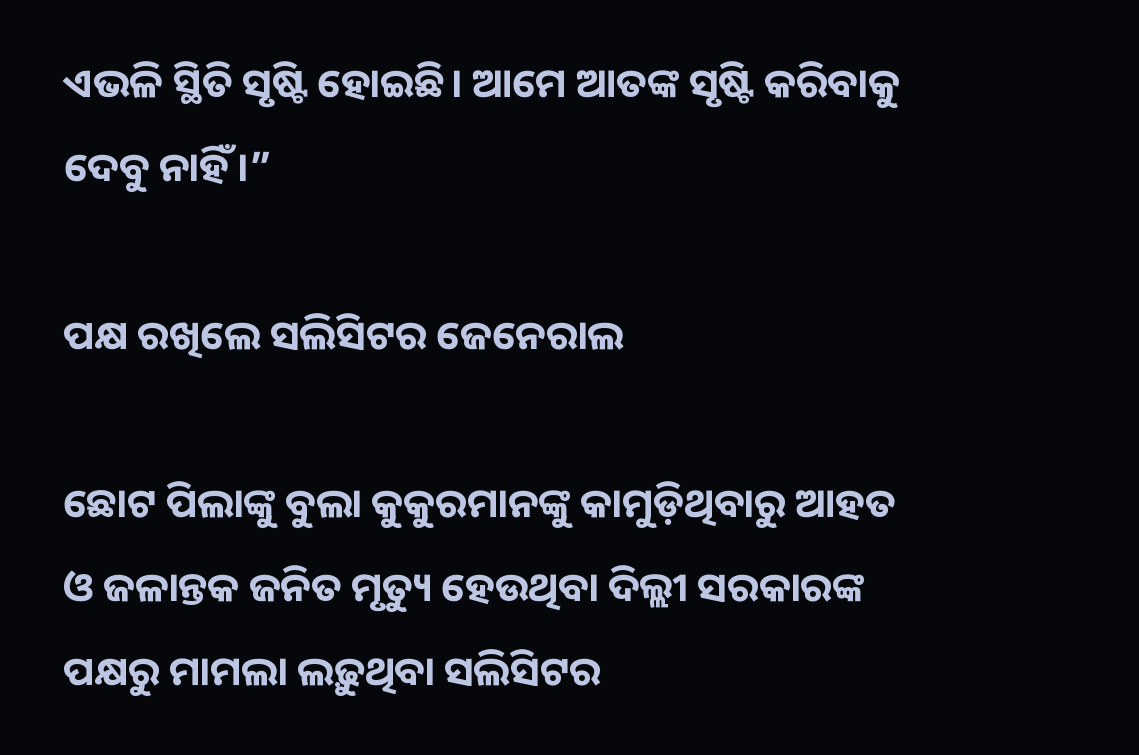ଏଭଳି ସ୍ଥିତି ସୃଷ୍ଟି ହୋଇଛି। ଆମେ ଆତଙ୍କ ସୃଷ୍ଟି କରିବାକୁ ଦେବୁ ନାହିଁ।”

ପକ୍ଷ ରଖିଲେ ସଲିସିଟର ଜେନେରାଲ

ଛୋଟ ପିଲାଙ୍କୁ ବୁଲା କୁକୁରମାନଙ୍କୁ କାମୁଡ଼ିଥିବାରୁ ଆହତ ଓ ଜଳାନ୍ତକ ଜନିତ ମୃତ୍ୟୁ ହେଉଥିବା ଦିଲ୍ଲୀ ସରକାରଙ୍କ ପକ୍ଷରୁ ମାମଲା ଲଢ଼ୁଥିବା ସଲିସିଟର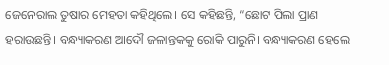ଜେନେରାଲ ତୁଷାର ମେହତା କହିଥିଲେ। ସେ କହିଛନ୍ତି, “ଛୋଟ ପିଲା ପ୍ରାଣ ହରାଉଛନ୍ତି। ବନ୍ଧ୍ୟାକରଣ ଆଦୌ ଜଳାନ୍ତକକୁ ରୋକି ପାରୁନି। ବନ୍ଧ୍ୟାକରଣ ହେଲେ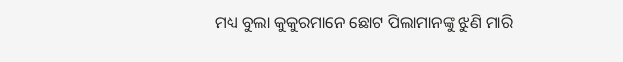ମଧ୍ୟ ବୁଲା କୁକୁରମାନେ ଛୋଟ ପିଲାମାନଙ୍କୁ ଝୁଣି ମାରି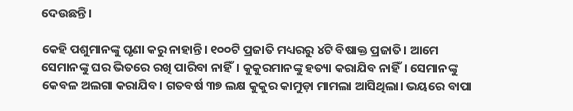ଦେଉଛନ୍ତି।

କେହି ପଶୁମାନଙ୍କୁ ଘୃଣା କରୁ ନାହାନ୍ତି। ୧୦୦ଟି ପ୍ରଜାତି ମଧ୍ୟରରୁ ୪ଟି ବିଷାକ୍ତ ପ୍ରଜାତି। ଆମେ ସେମାନଙ୍କୁ ଘର ଭିତରେ ରଖି ପାରିବା ନାହିଁ। କୁକୁରମାନଙ୍କୁ ହତ୍ୟା କରାଯିବ ନାହିଁ। ସେମାନଙ୍କୁ କେବଳ ଅଲଗା କରାଯିବ। ଗତବର୍ଷ ୩୭ ଲକ୍ଷ କୁକୁର କାମୁଡ଼ା ମାମଲା ଆସିଥିଲା। ଭୟରେ ବାପା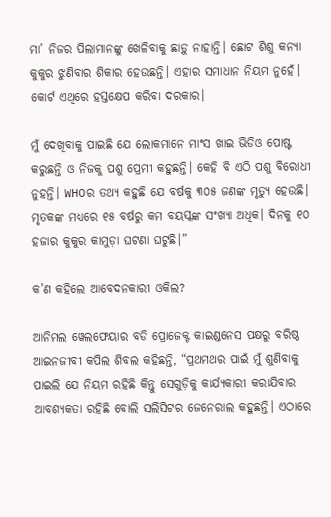ମା’ ନିଜର ପିଲାମାନଙ୍କୁ ଖେଳିବାକୁ ଛାଡ଼ୁ ନାହାନ୍ତି। ଛୋଟ ଶିଶୁ କନ୍ୟା କୁକୁର ଝୁଣିବାର ଶିକାର ହେଉଛନ୍ତି। ଏହାର ସମାଧାନ ନିୟମ ନୁହେଁ। କୋର୍ଟ ଏଥିରେ ହସ୍ତକ୍ଷେପ କରିବା ଦରକାର।

ମୁଁ ଦେଖିବାକୁ ପାଇଛି ଯେ ଲୋକମାନେ ମାଂସ ଖାଇ ଭିଡିଓ ପୋଷ୍ଟ କରୁଛନ୍ତି ଓ ନିଜକୁ ପଶୁ ପ୍ରେମୀ କହୁଛନ୍ତି। କେହି ବି ଏଠି ପଶୁ ବିରୋଧୀ ନୁହନ୍ତି। WHOର ତଥ୍ୟ କହୁଛି ଯେ ବର୍ଷକୁ ୩୦୫ ଜଣଙ୍କ ମୃତ୍ୟୁ ହେଉଛି। ମୃତକଙ୍କ ମଧ୍ୟରେ ୧୫ ବର୍ଷରୁ କମ ବୟସ୍କଙ୍କ ସଂଖ୍ୟା ଅଧିକ। ଦିନକୁ ୧୦ ହଜାର କୁକୁର କାମୁଡ଼ା ଘଟଣା ଘଟୁଛି।”

କ’ଣ କହିଲେ ଆବେଦନକାରୀ ଓକିଲ?

ଆନିମଲ ୱେଲଫେୟାର ବଡି ପ୍ରୋଜେକ୍ଟ କାଇଣ୍ଡନେସ ପକ୍ଷରୁ ବରିଷ୍ଠ ଆଇନଜୀବୀ କପିଲ ଶିବଲ କହିଛନ୍ତି, “ପ୍ରଥମଥର ପାଇଁ ମୁଁ ଶୁଣିବାକୁ ପାଇଲି ଯେ ନିୟମ ରହିଛି କିନ୍ତୁ ସେଗୁଡ଼ିକୁ କାର୍ଯ୍ୟକାରୀ କରାଯିବାର ଆବଶ୍ୟକତା ରହିଛି ବୋଲି ସଲିସିଟର ଜେନେରାଲ କହୁଛନ୍ତି। ଏଠାରେ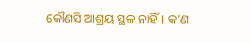କୌଣସି ଆଶ୍ରୟ ସ୍ଥଳ ନାହିଁ। କ’ଣ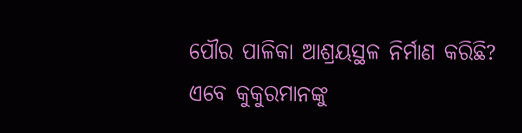ପୌର ପାଳିକା ଆଶ୍ରୟସ୍ଥଳ ନିର୍ମାଣ କରିଛି? ଏବେ କୁକୁରମାନଙ୍କୁ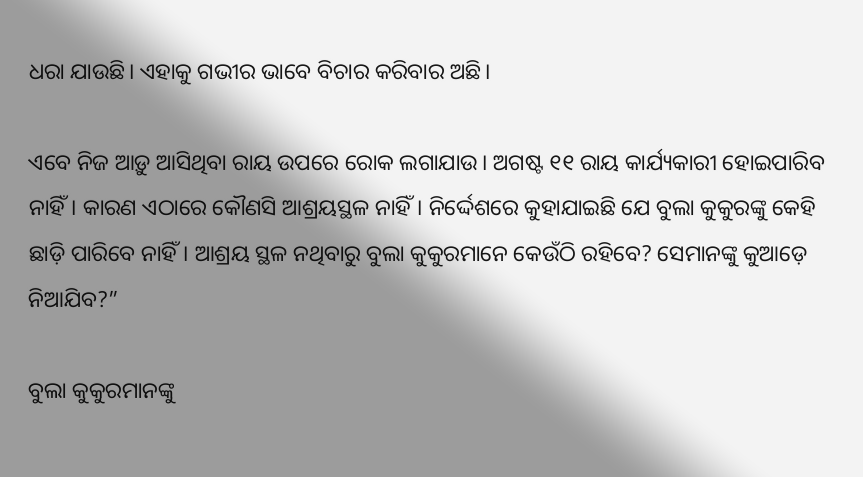ଧରା ଯାଉଛି। ଏହାକୁ ଗଭୀର ଭାବେ ବିଚାର କରିବାର ଅଛି।

ଏବେ ନିଜ ଆଡ଼ୁ ଆସିଥିବା ରାୟ ଉପରେ ରୋକ ଲଗାଯାଉ। ଅଗଷ୍ଟ ୧୧ ରାୟ କାର୍ଯ୍ୟକାରୀ ହୋଇପାରିବ ନାହିଁ। କାରଣ ଏଠାରେ କୌଣସି ଆଶ୍ରୟସ୍ଥଳ ନାହିଁ। ନିର୍ଦ୍ଦେଶରେ କୁହାଯାଇଛି ଯେ ବୁଲା କୁକୁରଙ୍କୁ କେହି ଛାଡ଼ି ପାରିବେ ନାହିଁ। ଆଶ୍ରୟ ସ୍ଥଳ ନଥିବାରୁ ବୁଲା କୁକୁରମାନେ କେଉଁଠି ରହିବେ? ସେମାନଙ୍କୁ କୁଆଡ଼େ ନିଆଯିବ?”

ବୁଲା କୁକୁରମାନଙ୍କୁ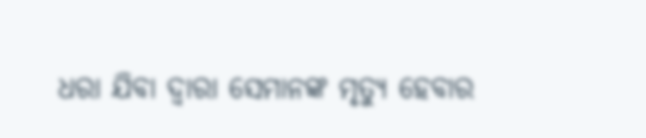ଧରା ଯିବା ଦ୍ୱାରା ସେମାନଙ୍କ ମୃତ୍ୟୁ ହେବାର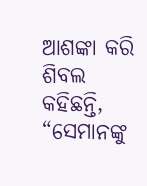ଆଶଙ୍କା କରି ଶିବଲ କହିଛନ୍ତି, “ସେମାନଙ୍କୁ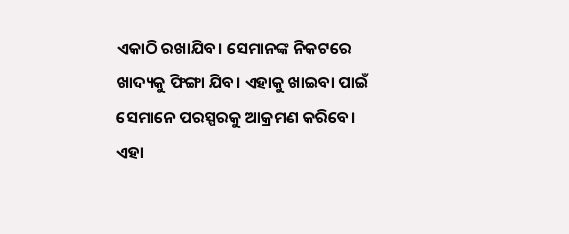ଏକାଠି ରଖାଯିବ। ସେମାନଙ୍କ ନିକଟରେ ଖାଦ୍ୟକୁ ଫିଙ୍ଗା ଯିବ। ଏହାକୁ ଖାଇବା ପାଇଁ ସେମାନେ ପରସ୍ପରକୁ ଆକ୍ରମଣ କରିବେ। ଏହା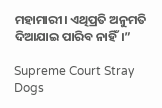ମହାମାରୀ। ଏଥିପ୍ରତି ଅନୁମତି ଦିଆଯାଇ ପାରିବ ନାହିଁ।”

Supreme Court Stray Dogs